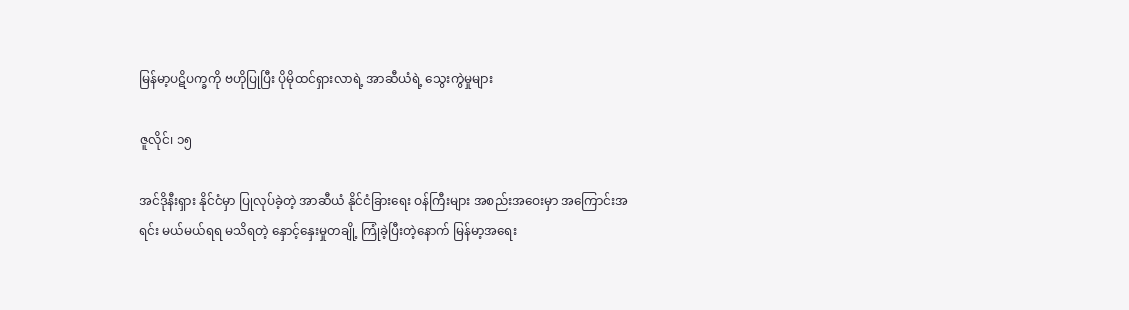မြန်မာ့ပဋိပက္ခကို ဗဟိုပြုပြီး ပိုမိုထင်ရှားလာရဲ့ အာဆီယံရဲ့ သွေးကွဲမှုများ

ဇူလိုင်၊ ၁၅

အင်ဒိုနီးရှား နိုင်ငံမှာ ပြုလုပ်ခဲ့တဲ့ အာဆီယံ နိုင်ငံခြားရေး ဝန်ကြီးများ အစည်းအဝေးမှာ အကြောင်းအရင်း မယ်မယ်ရရ မသိရတဲ့ နှောင့်နှေးမှုတချို့ ကြုံခဲ့ပြီးတဲ့နောက် မြန်မာ့အရေး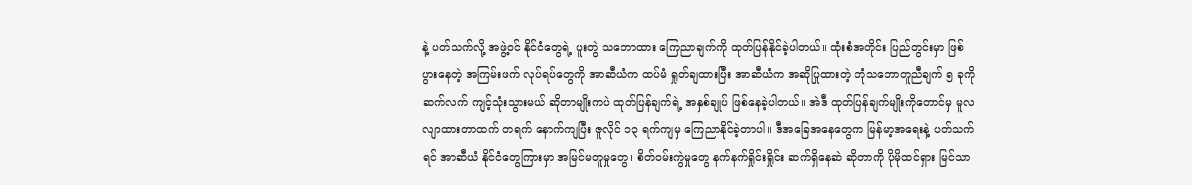နဲ့ ပတ်သက်လို့ အဖွဲ့ဝင် နိုင်ငံတွေရဲ့ ပူးတွဲ သဘောထား ကြေညာချက်ကို ထုတ်ပြန်နိုင်ခဲ့ပါတယ်။ ထုံးစံအတိုင်း ပြည်တွင်းမှာ ဖြစ်ပွားနေတဲ့ အကြမ်းဖက် လုပ်ရပ်တွေကို အာဆီယံက ထပ်မံ ရှုတ်ချထားပြီး အာဆီယံက အဆိုပြုထားတဲ့ ဘုံသဘောတူညီချက် ၅ ခုကို ဆက်လက် ကျင့်သုံးသွားမယ် ဆိုတာမျိုးကပဲ ထုတ်ပြန်ချက်ရဲ့ အနှစ်ချုပ် ဖြစ်နေခဲ့ပါတယ်။ အဲဒီ ထုတ်ပြန်ချက်မျိုးကိုတောင်မှ မူလ လျာထားတာထက် တရက် နောက်ကျပြီး ဇူလိုင် ၁၃ ရက်ကျမှ ကြေညာနိုင်ခဲ့တာပါ။ ဒီအခြေအနေတွေက မြန်မာ့အရေးနဲ့ ပတ်သက်ရင် အာဆီယံ နိုင်ငံတွေကြားမှာ အမြင်မတူမှုတွေ၊ စိတ်ဝမ်းကွဲမှုတွေ နက်နက်ရှိုင်းရှိုင်း ဆက်ရှိနေဆဲ ဆိုတာကို ပိုမိုထင်ရှား မြင်သာ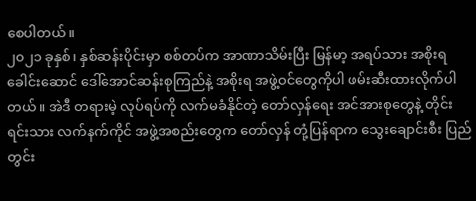စေပါတယ်။
၂၀၂၁ ခုနှစ်၊ နှစ်ဆန်းပိုင်းမှာ စစ်တပ်က အာဏာသိမ်းပြီး မြန်မာ့ အရပ်သား အစိုးရ ခေါင်းဆောင် ဒေါ်အောင်ဆန်းစုကြည်နဲ့ အစိုးရ အဖွဲ့ဝင်တွေကိုပါ ဖမ်းဆီးထားလိုက်ပါတယ်။ အဲဒီ တရားမဲ့ လုပ်ရပ်ကို လက်မခံနိုင်တဲ့ တော်လှန်ရေး အင်အားစုတွေနဲ့ တိုင်းရင်းသား လက်နက်ကိုင် အဖွဲ့အစည်းတွေက တော်လှန် တုံ့ပြန်ရာက သွေးချောင်းစီး ပြည်တွင်း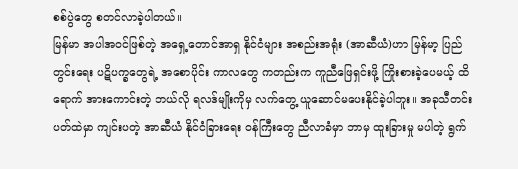စစ်ပွဲတွေ စတင်လာခဲ့ပါတယ်။
မြန်မာ အပါအဝင်ဖြစ်တဲ့ အရှေ့တောင်အာရှ နိုင်ငံများ အစည်းအရုံး (အာဆီယံ)ဟာ မြန်မာ့ ပြည်တွင်းရေး ပဋိပက္ခတွေရဲ့ အစောပိုင်း ကာလတွေ ကတည်းက ကူညီဖြေရှင်းဖို့ ကြိုးစားခဲ့ပေမယ့် ထိရောက် အားကောင်းတဲ့ ဘယ်လို ရလဒ်မျိုးကိုမှ လက်တွေ့ ယူဆောင်မပေးနိုင်ခဲ့ပါဘူး။ အခုသီတင်းပတ်ထဲမှာ ကျင်းပတဲ့ အာဆီယံ နိုင်ငံခြားရေး ဝန်ကြီးတွေ ညီလာခံမှာ ဘာမှ ထူးခြားမှု မပါတဲ့ ရွက်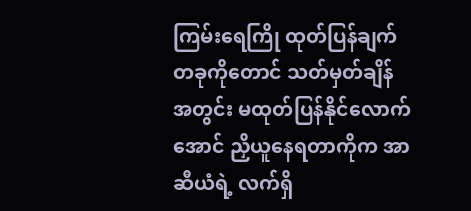ကြမ်းရေကြို ထုတ်ပြန်ချက် တခုကိုတောင် သတ်မှတ်ချိန်အတွင်း မထုတ်ပြန်နိုင်လောက်အောင် ညှိယူနေရတာကိုက အာဆီယံရဲ့ လက်ရှိ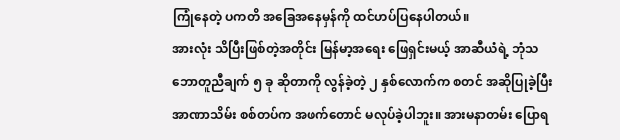ကြုံနေတဲ့ ပကတိ အခြေအနေမှန်ကို ထင်ဟပ်ပြနေပါတယ်။
အားလုံး သိပြီးဖြစ်တဲ့အတိုင်း မြန်မာ့အရေး ဖြေရှင်းမယ့် အာဆီယံရဲ့ ဘုံသဘောတူညီချက် ၅ ခု ဆိုတာကို လွန်ခဲ့တဲ့ ၂ နှစ်လောက်က စတင် အဆိုပြုခဲ့ပြီး အာဏာသိမ်း စစ်တပ်က အဖက်တောင် မလုပ်ခဲ့ပါဘူး။ အားမနာတမ်း ပြောရ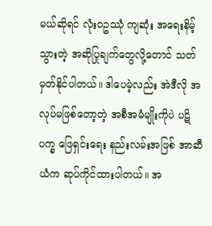မယ်ဆိုရင် လုံးဝဥဿုံ ကျဆုံး အရေးနိမ့်သွားတဲ့ အဆိုပြုချက်တွေလို့တောင် သတ်မှတ်နိုင်ပါတယ်။ ဒါပေမဲ့လည်း အဲဒီလို အလုပ်မဖြစ်တော့တဲ့ အစီအမံမျိုးကိုပဲ ပဋိပက္ခ ဖြေရှင်းရေး နည်းလမ်းအဖြစ် အာဆီယံက ဆုပ်ကိုင်ထားပါတယ်။ အ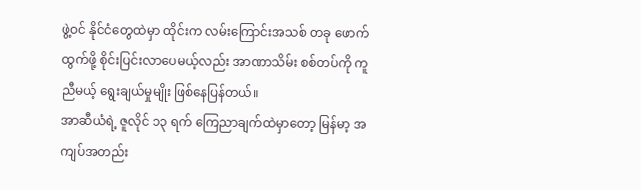ဖွဲ့ဝင် နိုင်ငံတွေထဲမှာ ထိုင်းက လမ်းကြောင်းအသစ် တခု ဖောက်ထွက်ဖို့ စိုင်းပြင်းလာပေမယ့်လည်း အာဏာသိမ်း စစ်တပ်ကို ကူညီမယ့် ရွေးချယ်မှုမျိုး ဖြစ်နေပြန်တယ်။
အာဆီယံရဲ့ ဇူလိုင် ၁၃ ရက် ကြေညာချက်ထဲမှာတော့ မြန်မာ့ အကျပ်အတည်း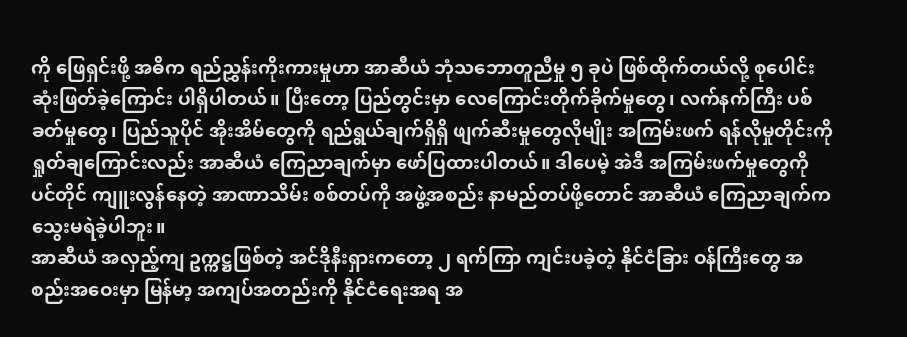ကို ဖြေရှင်းဖို့ အဓိက ရည်ညွှန်းကိုးကားမှုဟာ အာဆီယံ ဘုံသဘောတူညီမှု ၅ ခုပဲ ဖြစ်ထိုက်တယ်လို့ စုပေါင်း ဆုံးဖြတ်ခဲ့ကြောင်း ပါရှိပါတယ်။ ပြီးတော့ ပြည်တွင်းမှာ လေကြောင်းတိုက်ခိုက်မှုတွေ၊ လက်နက်ကြီး ပစ်ခတ်မှုတွေ၊ ပြည်သူပိုင် အိုးအိမ်တွေကို ရည်ရွယ်ချက်ရှိရှိ ဖျက်ဆီးမှုတွေလိုမျိုး အကြမ်းဖက် ရန်လိုမှုတိုင်းကို ရှုတ်ချကြောင်းလည်း အာဆီယံ ကြေညာချက်မှာ ဖော်ပြထားပါတယ်။ ဒါပေမဲ့ အဲဒီ အကြမ်းဖက်မှုတွေကို ပင်တိုင် ကျူးလွန်နေတဲ့ အာဏာသိမ်း စစ်တပ်ကို အဖွဲ့အစည်း နာမည်တပ်ဖို့တောင် အာဆီယံ ကြေညာချက်က သွေးမရဲခဲ့ပါဘူး။
အာဆီယံ အလှည့်ကျ ဥက္ကဋ္ဌဖြစ်တဲ့ အင်ဒိုနီးရှားကတော့ ၂ ရက်ကြာ ကျင်းပခဲ့တဲ့ နိုင်ငံခြား ဝန်ကြီးတွေ အစည်းအဝေးမှာ မြန်မာ့ အကျပ်အတည်းကို နိုင်ငံရေးအရ အ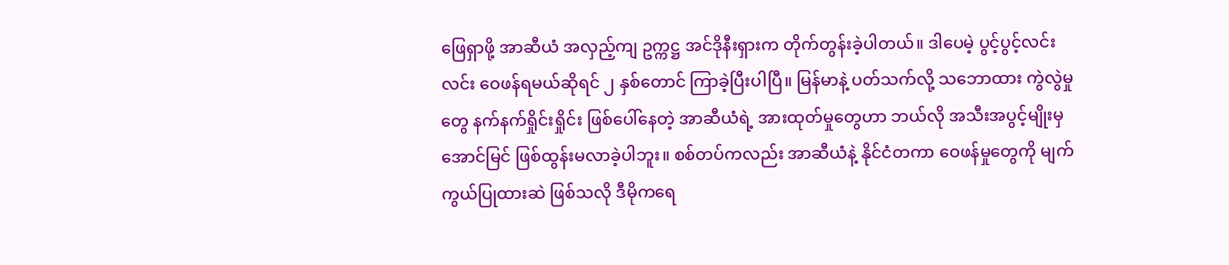ဖြေရှာဖို့ အာဆီယံ အလှည့်ကျ ဥက္ကဋ္ဌ အင်ဒိုနီးရှားက တိုက်တွန်းခဲ့ပါတယ်။ ဒါပေမဲ့ ပွင့်ပွင့်လင်းလင်း ဝေဖန်ရမယ်ဆိုရင် ၂ နှစ်တောင် ကြာခဲ့ပြီးပါပြီ။ မြန်မာနဲ့ ပတ်သက်လို့ သဘောထား ကွဲလွဲမှုတွေ နက်နက်ရှိုင်းရှိုင်း ဖြစ်ပေါ်နေတဲ့ အာဆီယံရဲ့ အားထုတ်မှုတွေဟာ ဘယ်လို အသီးအပွင့်မျိုးမှ အောင်မြင် ဖြစ်ထွန်းမလာခဲ့ပါဘူး။ စစ်တပ်ကလည်း အာဆီယံနဲ့ နိုင်ငံတကာ ဝေဖန်မှုတွေကို မျက်ကွယ်ပြုထားဆဲ ဖြစ်သလို ဒီမိုကရေ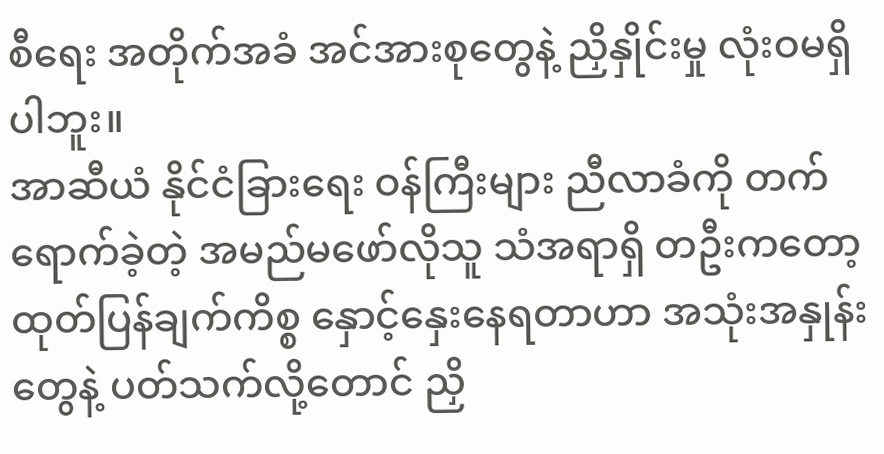စီရေး အတိုက်အခံ အင်အားစုတွေနဲ့ ညှိနှိုင်းမှု လုံးဝမရှိပါဘူး။
အာဆီယံ နိုင်ငံခြားရေး ဝန်ကြီးများ ညီလာခံကို တက်ရောက်ခဲ့တဲ့ အမည်မဖော်လိုသူ သံအရာရှိ တဦးကတော့ ထုတ်ပြန်ချက်ကိစ္စ နှောင့်နှေးနေရတာဟာ အသုံးအနှုန်းတွေနဲ့ ပတ်သက်လို့တောင် ညှိ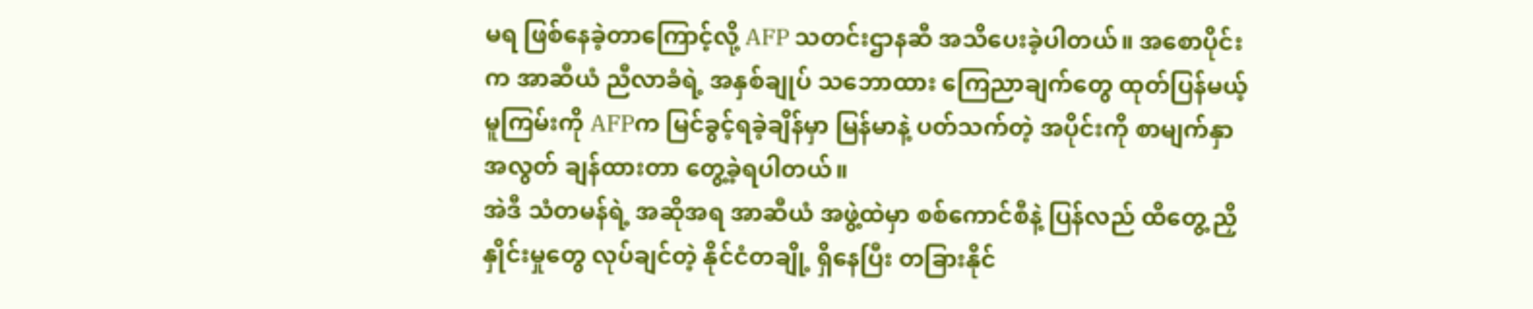မရ ဖြစ်နေခဲ့တာကြောင့်လို့ AFP သတင်းဌာနဆီ အသိပေးခဲ့ပါတယ်။ အစောပိုင်းက အာဆီယံ ညီလာခံရဲ့ အနှစ်ချုပ် သဘောထား ကြေညာချက်တွေ ထုတ်ပြန်မယ့် မူကြမ်းကို AFPက မြင်ခွင့်ရခဲ့ချိန်မှာ မြန်မာနဲ့ ပတ်သက်တဲ့ အပိုင်းကို စာမျက်နှာ အလွတ် ချန်ထားတာ တွေ့ခဲ့ရပါတယ်။
အဲဒီ သံတမန်ရဲ့ အဆိုအရ အာဆီယံ အဖွဲ့ထဲမှာ စစ်ကောင်စီနဲ့ ပြန်လည် ထိတွေ့ ညှိနှိုင်းမှုတွေ လုပ်ချင်တဲ့ နိုင်ငံတချို့ ရှိနေပြီး တခြားနိုင်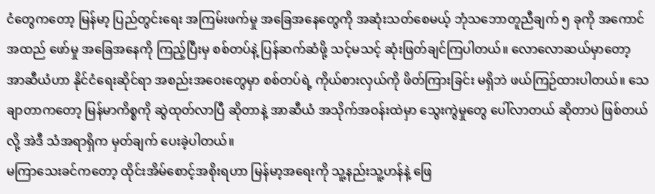ငံတွေကတော့ မြန်မာ့ ပြည်တွင်းရေး အကြမ်းဖက်မှု အခြေအနေတွေကို အဆုံးသတ်စေမယ့် ဘုံသဘောတူညီချက် ၅ ခုကို အကောင်အထည် ဖော်မှု အခြေအနေကို ကြည့်ပြီးမှ စစ်တပ်နဲ့ ပြန်ဆက်ဆံဖို့ သင့်မသင့် ဆုံးဖြတ်ချင်ကြပါတယ်။ လောလောဆယ်မှာတော့ အာဆီယံဟာ နိုင်ငံရေးဆိုင်ရာ အစည်းအဝေးတွေမှာ စစ်တပ်ရဲ့ ကိုယ်စားလှယ်ကို ဖိတ်ကြားခြင်း မရှိဘဲ ဖယ်ကြဉ်ထားပါတယ်။ သေချာတာကတော့ မြန်မာကိစ္စကို ဆွဲထုတ်လာပြီ ဆိုတာနဲ့ အာဆီယံ အသိုက်အဝန်းထဲမှာ သွေးကွဲမှုတွေ ပေါ်လာတယ် ဆိုတာပဲ ဖြစ်တယ်လို့ အဲဒီ သံအရာရှိက မှတ်ချက် ပေးခဲ့ပါတယ်။
မကြာသေးခင်ကတော့ ထိုင်းအိမ်စောင့်အစိုးရဟာ မြန်မာ့အရေးကို သူ့နည်းသူ့ဟန်နဲ့ ဖြေ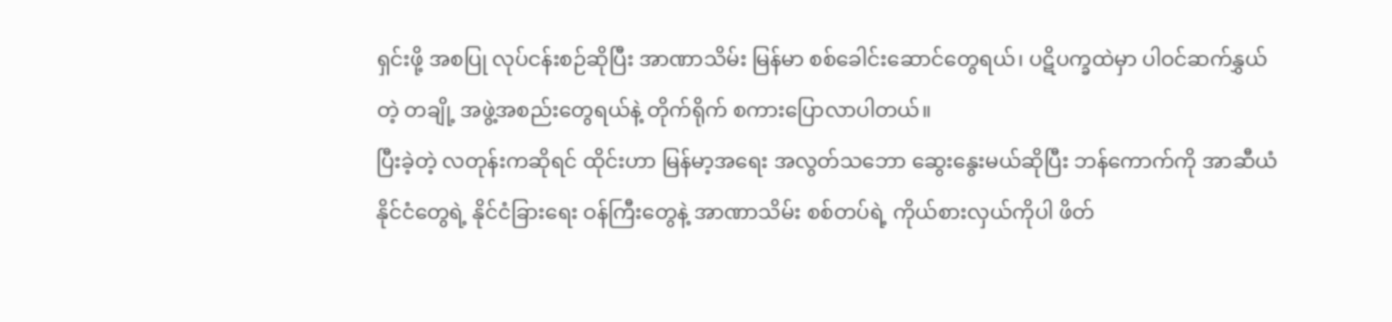ရှင်းဖို့ အစပြု လုပ်ငန်းစဉ်ဆိုပြီး အာဏာသိမ်း မြန်မာ စစ်ခေါင်းဆောင်တွေရယ်၊ ပဋိပက္ခထဲမှာ ပါဝင်ဆက်နွှယ်တဲ့ တချို့ အဖွဲ့အစည်းတွေရယ်နဲ့ တိုက်ရိုက် စကားပြောလာပါတယ်။
ပြီးခဲ့တဲ့ လတုန်းကဆိုရင် ထိုင်းဟာ မြန်မာ့အရေး အလွတ်သဘော ဆွေးနွေးမယ်ဆိုပြီး ဘန်ကောက်ကို အာဆီယံ နိုင်ငံတွေရဲ့ နိုင်ငံခြားရေး ဝန်ကြီးတွေနဲ့ အာဏာသိမ်း စစ်တပ်ရဲ့ ကိုယ်စားလှယ်ကိုပါ ဖိတ်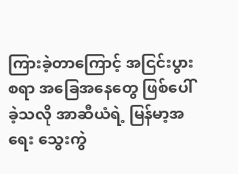ကြားခဲ့တာကြောင့် အငြင်းပွားစရာ အခြေအနေတွေ ဖြစ်ပေါ်ခဲ့သလို အာဆီယံရဲ့ မြန်မာ့အရေး သွေးကွဲ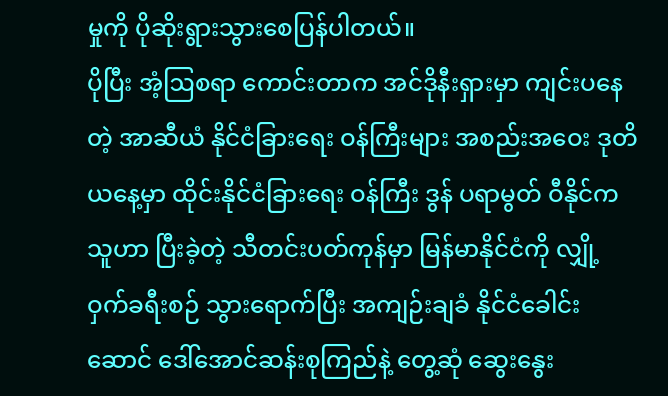မှုကို ပိုဆိုးရွားသွားစေပြန်ပါတယ်။
ပိုပြီး အံ့ဩစရာ ကောင်းတာက အင်ဒိုနီးရှားမှာ ကျင်းပနေတဲ့ အာဆီယံ နိုင်ငံခြားရေး ဝန်ကြီးများ အစည်းအဝေး ဒုတိယနေ့မှာ ထိုင်းနိုင်ငံခြားရေး ဝန်ကြီး ဒွန် ပရာမွတ် ဝီနိုင်က သူဟာ ပြီးခဲ့တဲ့ သီတင်းပတ်ကုန်မှာ မြန်မာနိုင်ငံကို လျှို့ဝှက်ခရီးစဉ် သွားရောက်ပြီး အကျဉ်းချခံ နိုင်ငံခေါင်းဆောင် ဒေါ်အောင်ဆန်းစုကြည်နဲ့ တွေ့ဆုံ ဆွေးနွေး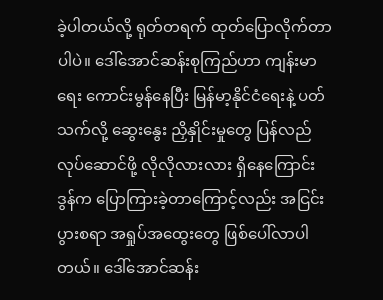ခဲ့ပါတယ်လို့ ရုတ်တရက် ထုတ်ပြောလိုက်တာပါပဲ။ ဒေါ်အောင်ဆန်းစုကြည်ဟာ ကျန်းမာရေး ကောင်းမွန်နေပြီး မြန်မာ့နိုင်ငံရေးနဲ့ ပတ်သက်လို့ ဆွေးနွေး ညှိနှိုင်းမှုတွေ ပြန်လည် လုပ်ဆောင်ဖို့ လိုလိုလားလား ရှိနေကြောင်း ဒွန်က ပြောကြားခဲ့တာကြောင့်လည်း အငြင်းပွားစရာ အရှုပ်အထွေးတွေ ဖြစ်ပေါ်လာပါတယ်။ ဒေါ်အောင်ဆန်း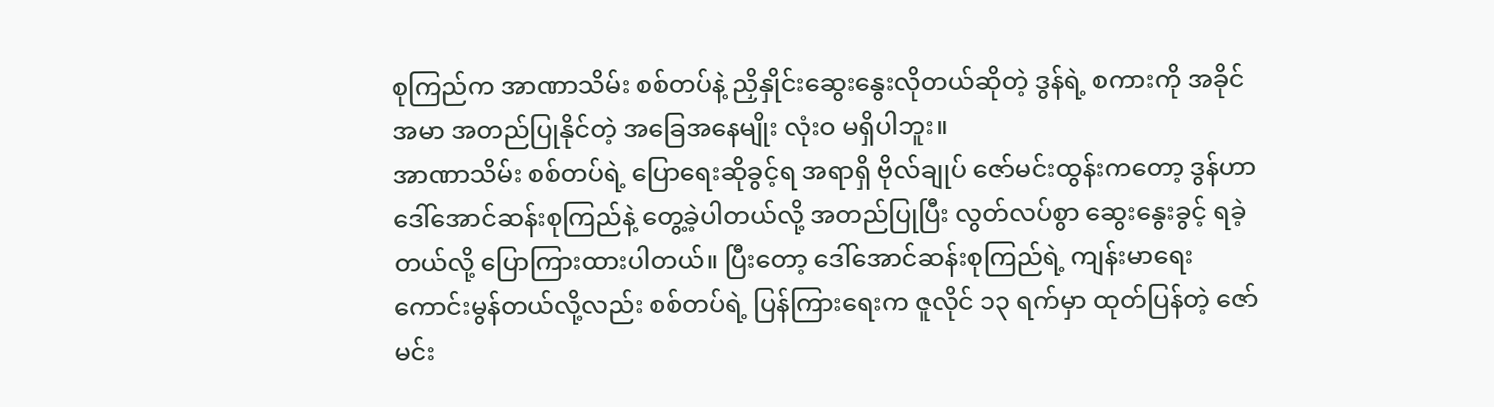စုကြည်က အာဏာသိမ်း စစ်တပ်နဲ့ ညှိနှိုင်းဆွေးနွေးလိုတယ်ဆိုတဲ့ ဒွန်ရဲ့ စကားကို အခိုင်အမာ အတည်ပြုနိုင်တဲ့ အခြေအနေမျိုး လုံးဝ မရှိပါဘူး။
အာဏာသိမ်း စစ်တပ်ရဲ့ ပြောရေးဆိုခွင့်ရ အရာရှိ ဗိုလ်ချုပ် ဇော်မင်းထွန်းကတော့ ဒွန်ဟာ ဒေါ်အောင်ဆန်းစုကြည်နဲ့ တွေ့ခဲ့ပါတယ်လို့ အတည်ပြုပြီး လွတ်လပ်စွာ ဆွေးနွေးခွင့် ရခဲ့တယ်လို့ ပြောကြားထားပါတယ်။ ပြီးတော့ ဒေါ်အောင်ဆန်းစုကြည်ရဲ့ ကျန်းမာရေး ကောင်းမွန်တယ်လို့လည်း စစ်တပ်ရဲ့ ပြန်ကြားရေးက ဇူလိုင် ၁၃ ရက်မှာ ထုတ်ပြန်တဲ့ ဇော်မင်း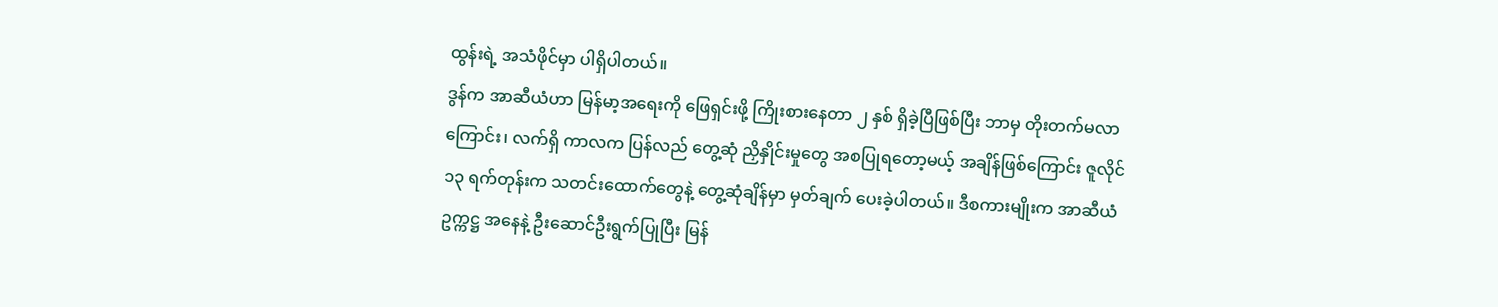ထွန်းရဲ့ အသံဖိုင်မှာ ပါရှိပါတယ်။
ဒွန်က အာဆီယံဟာ မြန်မာ့အရေးကို ဖြေရှင်းဖို့ ကြိုးစားနေတာ ၂ နှစ် ရှိခဲ့ပြီဖြစ်ပြီး ဘာမှ တိုးတက်မလာကြောင်း၊ လက်ရှိ ကာလက ပြန်လည် တွေ့ဆုံ ညှိနှိုင်းမှုတွေ အစပြုရတော့မယ့် အချိန်ဖြစ်ကြောင်း ဇူလိုင် ၁၃ ရက်တုန်းက သတင်းထောက်တွေနဲ့ တွေ့ဆုံချိန်မှာ မှတ်ချက် ပေးခဲ့ပါတယ်။ ဒီစကားမျိုးက အာဆီယံ ဥက္ကဋ္ဌ အနေနဲ့ ဦးဆောင်ဦးရွက်ပြုပြီး မြန်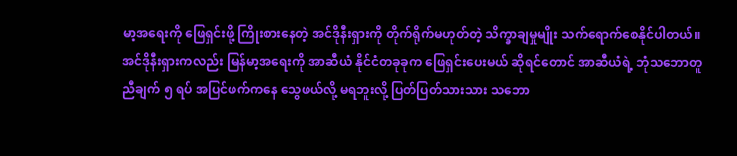မာ့အရေးကို ဖြေရှင်းဖို့ ကြိုးစားနေတဲ့ အင်ဒိုနီးရှားကို တိုက်ရိုက်မဟုတ်တဲ့ သိက္ခာချမှုမျိုး သက်ရောက်စေနိုင်ပါတယ်။
အင်ဒိုနီးရှားကလည်း မြန်မာ့အရေးကို အာဆီယံ နိုင်ငံတခုခုက ဖြေရှင်းပေးမယ် ဆိုရင်တောင် အာဆီယံရဲ့ ဘုံသဘောတူညီချက် ၅ ရပ် အပြင်ဖက်ကနေ သွေဖယ်လို့ မရဘူးလို့ ပြတ်ပြတ်သားသား သဘော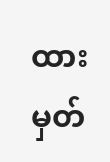ထား မှတ်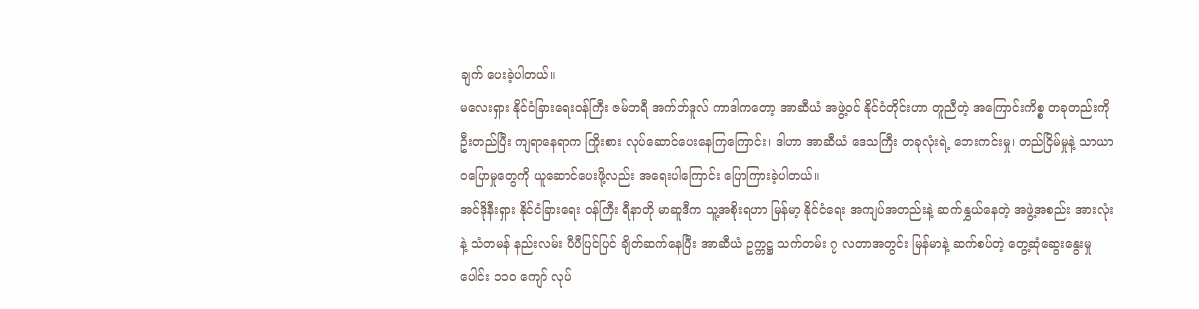ချက် ပေးခဲ့ပါတယ်။
မလေးရှား နိုင်ငံခြားရေးဝန်ကြီး ဇမ်ဘရီ အက်ဘ်ဒူလ် ကာဒါကတော့ အာဆီယံ အဖွဲ့ဝင် နိုင်ငံတိုင်းဟာ တူညီတဲ့ အကြောင်းကိစ္စ တခုတည်းကို ဦးတည်ပြီး ကျရာနေရာက ကြိုးစား လုပ်ဆောင်ပေးနေကြကြောင်း၊ ဒါဟာ အာဆီယံ ဒေသကြီး တခုလုံးရဲ့ ဘေးကင်းမှု၊ တည်ငြိမ်မှုနဲ့ သာယာ ဝပြောမှုတွေကို ယူဆောင်ပေးဖို့လည်း အရေးပါကြောင်း ပြောကြားခဲ့ပါတယ်။
အင်ဒိုနီးရှား နိုင်ငံခြားရေး ဝန်ကြီး ရီနာတို မာဆူဒီက သူ့အစိုးရဟာ မြန်မာ့ နိုင်ငံရေး အကျပ်အတည်းနဲ့ ဆက်နွှယ်နေတဲ့ အဖွဲ့အစည်း အားလုံးနဲ့ သံတမန် နည်းလမ်း ပီပီပြင်ပြင် ချိတ်ဆက်နေပြီး အာဆီယံ ဥက္ကဋ္ဌ သက်တမ်း ၇ လတာအတွင်း မြန်မာနဲ့ ဆက်စပ်တဲ့ တွေ့ဆုံဆွေးနွေးမှုပေါင်း ၁၁၀ ကျော် လုပ်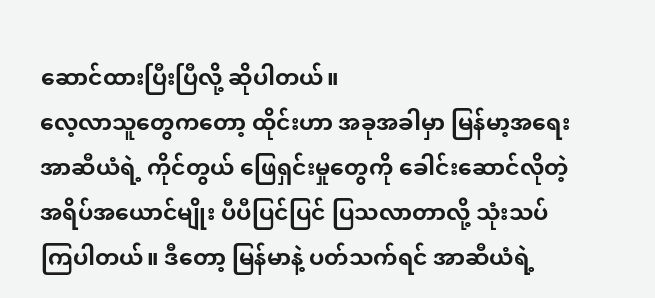ဆောင်ထားပြီးပြီလို့ ဆိုပါတယ်။
လေ့လာသူတွေကတော့ ထိုင်းဟာ အခုအခါမှာ မြန်မာ့အရေး အာဆီယံရဲ့ ကိုင်တွယ် ဖြေရှင်းမှုတွေကို ခေါင်းဆောင်လိုတဲ့ အရိပ်အယောင်မျိုး ပီပီပြင်ပြင် ပြသလာတာလို့ သုံးသပ်ကြပါတယ်။ ဒီတော့ မြန်မာနဲ့ ပတ်သက်ရင် အာဆီယံရဲ့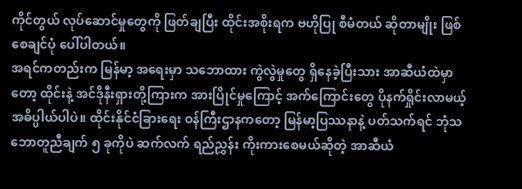ကိုင်တွယ် လုပ်ဆောင်မှုတွေကို ဖြတ်ချပြီး ထိုင်းအစိုးရက ဗဟိုပြု စီမံတယ် ဆိုတာမျိုး ဖြစ်စေချင်ပုံ ပေါ်ပါတယ်။
အရင်ကတည်းက မြန်မာ့ အရေးမှာ သဘောထား ကွဲလွဲမှုတွေ ရှိနေခဲ့ပြီးသား အာဆီယံထဲမှာတော့ ထိုင်းနဲ့ အင်ဒိုနီးရှားတို့ကြားက အားပြိုင်မှုကြောင့် အက်ကြောင်းတွေ ပိုနက်ရှိုင်းလာမယ့် အဓိပ္ပါယ်ပါပဲ။ ထိုင်းနိုင်ငံခြားရေး ဝန်ကြီးဌာနကတော့ မြန်မာ့ပြဿနာနဲ့ ပတ်သက်ရင် ဘုံသဘောတူညီချက် ၅ ခုကိုပဲ ဆက်လက် ရည်ညွှန်း ကိုးကားစေမယ်ဆိုတဲ့ အာဆီယံ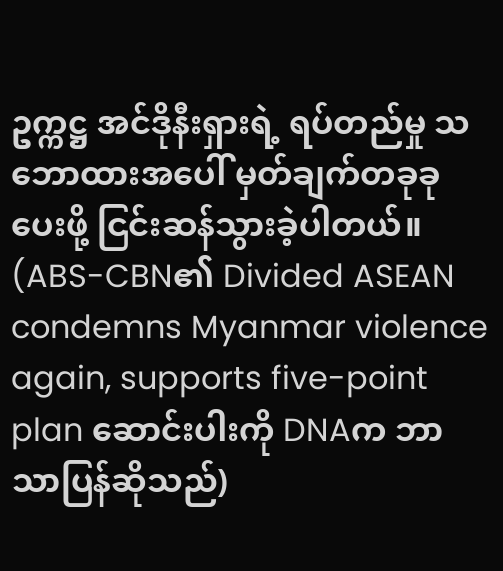ဥက္ကဋ္ဌ အင်ဒိုနီးရှားရဲ့ ရပ်တည်မှု သဘောထားအပေါ် မှတ်ချက်တခုခုပေးဖို့ ငြင်းဆန်သွားခဲ့ပါတယ်။
(ABS-CBN၏ Divided ASEAN condemns Myanmar violence again, supports five-point plan ဆောင်းပါးကို DNAက ဘာသာပြန်ဆိုသည်)